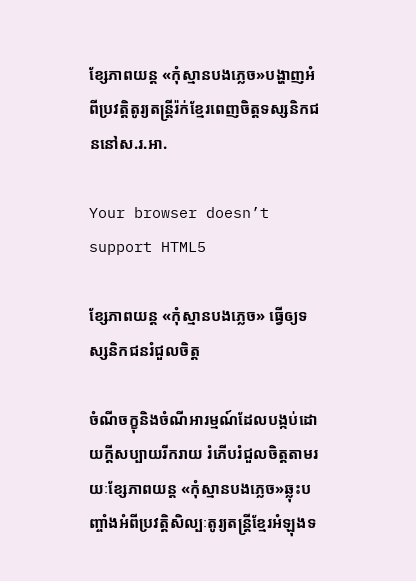ខ្សែភាពយន្ត «កុំស្មានបងភ្លេច»បង្ហាញអំពីប្រវត្តិតូរ្យតន្ត្រីរ៉ក់ខ្មែរពេញចិត្តទស្សនិកជននៅស.រ.អា.

Your browser doesn’t support HTML5

ខ្សែភាពយន្ត «កុំស្មានបងភ្លេច» ធ្វើឲ្យទស្សនិកជនរំជួលចិត្ត

ចំណីចក្ខុនិងចំណីអារម្មណ៍ដែលបង្កប់ដោយក្តីសប្បាយរីករាយ រំភើបរំជួលចិត្តតាមរយៈខ្សែភាពយន្ត «កុំស្មានបងភ្លេច»ឆ្លុះបញ្ចាំងអំពីប្រវត្តិសិល្បៈតូរ្យតន្ត្រីខ្មែរអំឡុងទ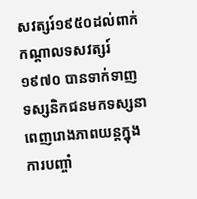សវត្សរ៍១៩៥០ដល់ពាក់កណ្តាលទសវត្សរ៍១៩៧០ បានទាក់ទាញទស្សនិកជនមកទស្សនាពេញរោងភាពយន្តក្នុងការបញ្ចាំ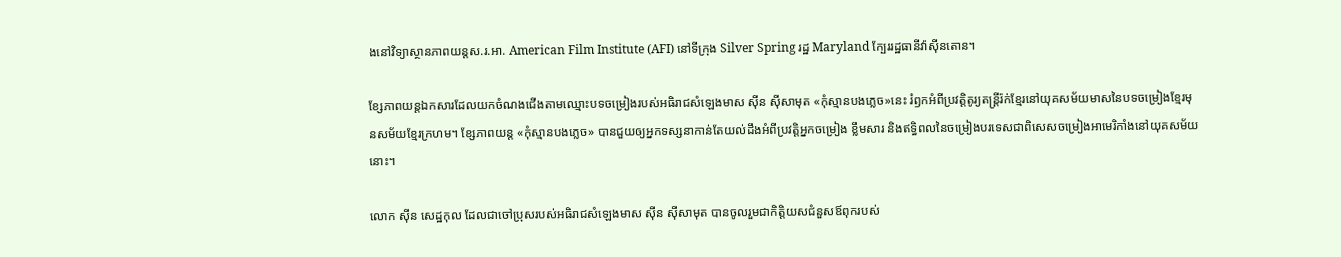ងនៅវិទ្យាស្ថានភាពយន្តស.រ.អា. American Film Institute (AFI) នៅទីក្រុង Silver Spring រដ្ឋ Maryland ក្បែររដ្ឋធានីវ៉ាស៊ីនតោន។

ខ្សែភាពយន្តឯកសារដែលយកចំណងជើងតាមឈ្មោះបទចម្រៀងរបស់អធិរាជសំឡេងមាស ស៊ីន ស៊ីសាមុត «កុំស្មានបងភ្លេច»នេះ រំឭកអំពីប្រវត្តិតូរ្យតន្ត្រីរ៉ក់ខ្មែរនៅយុគសម័យមាសនៃបទចម្រៀងខ្មែរមុនសម័យខ្មែរក្រហម។ ខ្សែភាពយន្ត «កុំស្មានបងភ្លេច» បានជួយឲ្យអ្នកទស្សនាកាន់តែយល់ដឹងអំពីប្រវត្តិអ្នកចម្រៀង ខ្លឹមសារ និងឥទ្ធិពលនៃចម្រៀងបរទេសជាពិសេសចម្រៀងអាមេរិកាំងនៅយុគសម័យនោះ។

លោក ស៊ីន សេដ្ឋកុល ដែលជាចៅប្រុសរបស់អធិរាជសំឡេងមាស ស៊ីន ស៊ីសាមុត បានចូលរួមជាកិត្តិយសជំនួសឪពុករបស់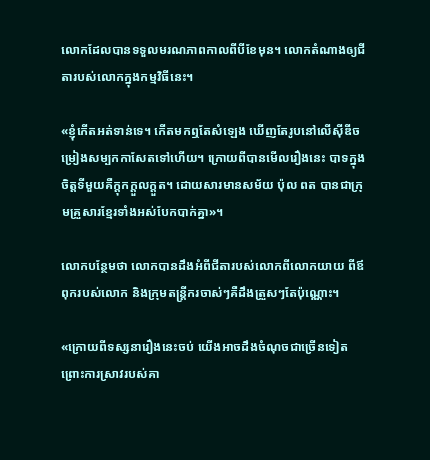លោកដែលបានទទួលមរណភាពកាលពីបីខែមុន។ លោកតំណាងឲ្យជីតារបស់លោកក្នុងកម្មវិធីនេះ។

«ខ្ញុំកើតអត់ទាន់ទេ។ កើតមកឮតែសំឡេង ឃើញតែរូបនៅលើស៊ីឌីចម្រៀងសម្បកកាសែតទៅហើយ។ ក្រោយពីបានមើលរឿងនេះ បាទក្នុងចិត្តទីមួយគឺក្តុកក្តួលក្ដួត។ ដោយសារមានសម័យ ប៉ុល ពត បានជាក្រុមគ្រួសារខ្មែរទាំងអស់បែកបាក់គ្នា»។

លោកបន្ថែមថា លោកបានដឹងអំពីជីតារបស់លោកពីលោកយាយ ពីឪពុករបស់លោក និងក្រុមតន្ត្រីករចាស់ៗគឺដឹងត្រួសៗតែប៉ុណ្ណោះ។

«ក្រោយពីទស្សនារឿងនេះចប់ យើងអាចដឹងចំណុចជាច្រើនទៀត ព្រោះការស្រាវរបស់គា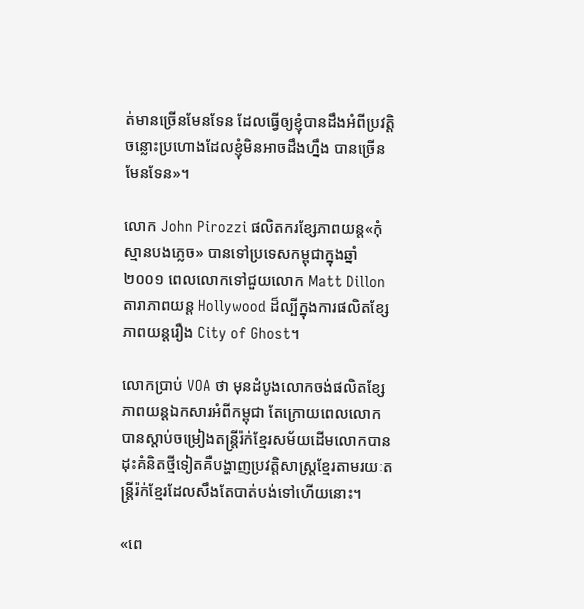ត់មានច្រើនមែនទែន ដែលធ្វើឲ្យខ្ញុំបានដឹងអំពីប្រវត្តិចន្លោះប្រហោងដែលខ្ញុំមិនអាចដឹងហ្នឹង បានច្រើនមែនទែន»។

លោក John Pirozzi ផលិតករខ្សែភាពយន្ត«កុំស្មានបងភ្លេច» បានទៅប្រទេសកម្ពុជាក្នុងឆ្នាំ២០០១ ពេលលោកទៅជួយលោក Matt Dillon តារាភាពយន្ត Hollywood ដ៏ល្បីក្នុងការផលិតខ្សែភាពយន្តរឿង City of Ghost។

លោកប្រាប់ VOA ថា មុនដំបូងលោកចង់ផលិតខ្សែភាពយន្តឯកសារអំពីកម្ពុជា តែក្រោយពេលលោកបានស្តាប់ចម្រៀងតន្ត្រីរ៉ក់ខ្មែរសម័យដើមលោកបានដុះគំនិតថ្មីទៀតគឺបង្ហាញប្រវត្តិសាស្ត្រខ្មែរតាមរយៈតន្ត្រីរ៉ក់ខ្មែរដែលសឹងតែបាត់បង់ទៅហើយនោះ។

«ពេ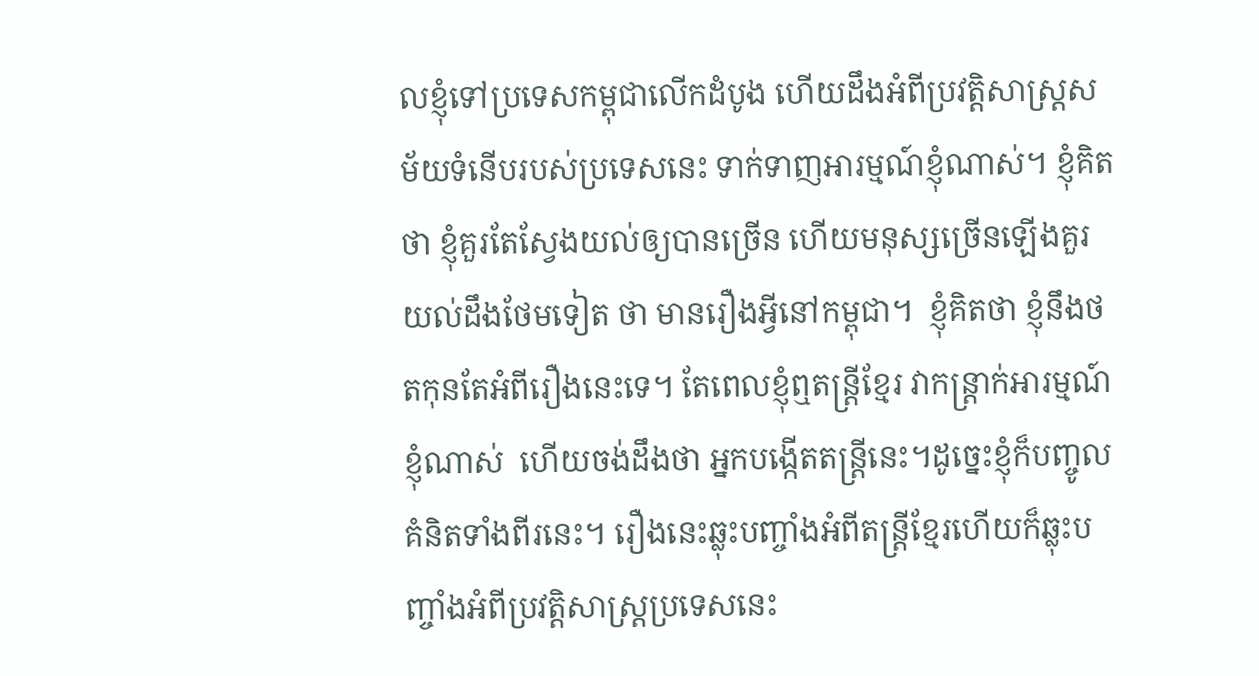លខ្ញុំទៅប្រទេសកម្ពុជាលើកដំបូង ហើយដឹងអំពីប្រវត្តិសាស្ត្រសម័យទំនើបរបស់ប្រទេសនេះ ទាក់ទាញអារម្មណ៍ខ្ញុំណាស់។ ខ្ញុំគិតថា ខ្ញុំគួរតែស្វែងយល់ឲ្យបានច្រើន ហើយមនុស្សច្រើនឡើងគួរយល់ដឹងថែមទៀត ថា មានរឿងអ្វីនៅកម្ពុជា។  ខ្ញុំគិតថា ខ្ញុំនឹងថតកុនតែអំពីរឿងនេះទេ។ តែពេលខ្ញុំឮតន្ត្រីខ្មែរ វាកន្ត្រាក់អារម្មណ៍ខ្ញុំណាស់  ហើយចង់ដឹងថា អ្នកបង្កើតតន្ត្រីនេះ។ដូច្នេះខ្ញុំក៏បញ្ចូលគំនិតទាំងពីរនេះ។ រឿងនេះឆ្លុះបញ្ចាំងអំពីតន្ត្រីខ្មែរហើយក៏ឆ្លុះបញ្ចាំងអំពីប្រវត្តិសាស្ត្រប្រទេសនេះ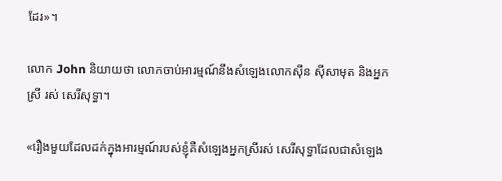ដែរ»។

លោក John និយាយថា លោកចាប់អារម្មណ៍នឹងសំឡេងលោកស៊ីន ស៊ីសាមុត និងអ្នកស្រី រស់ សេរីសុទ្ធា។

«រឿងមួយដែលដក់ក្នុងអារម្មណ៍របស់ខ្ញុំគឺសំឡេងអ្នកស្រីរស់ សេរីសុទ្ធាដែលជាសំឡេង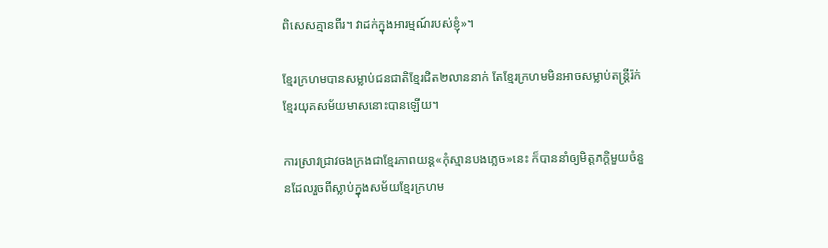ពិសេសគ្មានពីរ។ វាដក់ក្នុងអារម្មណ៍របស់ខ្ញុំ»។

ខ្មែរក្រហមបានសម្លាប់ជនជាតិខ្មែរជិត២លាននាក់ តែខ្មែរក្រហមមិនអាចសម្លាប់តន្ត្រីរ៉ក់ខ្មែរយុគសម័យមាសនោះបានឡើយ។

ការស្រាវជ្រាវចងក្រងជាខ្មែរភាពយន្ត«កុំស្មានបងភ្លេច»នេះ ក៏បាននាំឲ្យមិត្តភក្តិមួយចំនួនដែលរួចពីស្លាប់ក្នុងសម័យខ្មែរក្រហម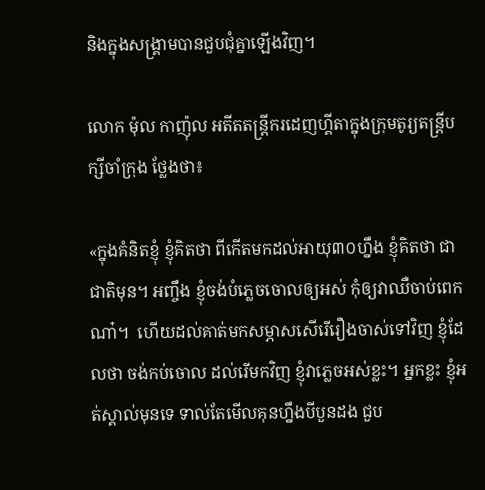និងក្នុងសង្គ្រាមបានជួបជុំគ្នាឡើងវិញ។

លោក ម៉ុល កាញ៉ុល អតីតតន្ត្រីករដេញហ្គីតាក្នុងក្រុមតូរ្យតន្ត្រីបក្សីចាំក្រុង ថ្លែងថា៖

«ក្នុងគំនិតខ្ញុំ ខ្ញុំគិតថា ពីកើតមកដល់អាយុ៣០ហ្នឹង ខ្ញុំគិតថា ជាជាតិមុន។ អញ្ចឹង ខ្ញុំចង់បំភ្លេចចោលឲ្យអស់ កុំឲ្យវាឈឺចាប់ពេកណា៎។  ហើយដល់គាត់មកសម្ភាសសើរើរឿងចាស់ទៅវិញ ខ្ញុំដែលថា ចង់កប់ចោល ដល់រើមកវិញ ខ្ញុំវាភ្លេចអស់ខ្លះ។ អ្នកខ្លះ ខ្ញុំអត់ស្គាល់មុនទេ ទាល់តែមើលគុនហ្នឹងបីបួនដង ជួប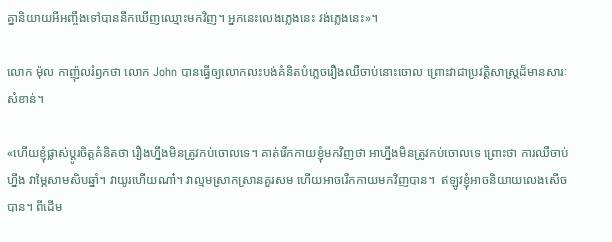គ្នានិយាយអីអញ្ចឹងទៅបាននឹកឃើញឈ្មោះមកវិញ។ អ្នកនេះលេងភ្លេងនេះ វង់ភ្លេងនេះ»។

លោក ម៉ុល កាញ៉ុលរំឭកថា លោក John បានធ្វើឲ្យលោកលះបង់គំនិតបំភ្លេចរឿងឈឺចាប់នោះចោល ព្រោះវាជាប្រវត្តិសាស្ត្រដ៏មានសារៈសំខាន់។

«ហើយខ្ញុំផ្លាស់ប្តូរចិត្តគំនិតថា រឿងហ្នឹងមិនត្រូវកប់ចោលទេ។ គាត់រើកកាយខ្ញុំមកវិញថា អាហ្នឹងមិនត្រូវកប់ចោលទេ ព្រោះថា ការឈឺចាប់ហ្នឹង វាម្ភៃសាមសិបឆ្នាំ។ វាយូរហើយណា៎។ វាល្មមស្រាកស្រានគួរសម ហើយអាចរើកកាយមកវិញបាន។  ឥឡូវខ្ញុំអាចនិយាយលេងសើចបាន។ ពីដើម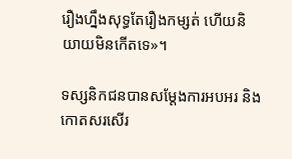រឿងហ្នឹងសុទ្ធតែរឿងកម្សត់ ហើយនិយាយមិនកើតទេ»។

ទស្សនិកជនបានសម្តែងការអបអរ និងកោតសរសើរ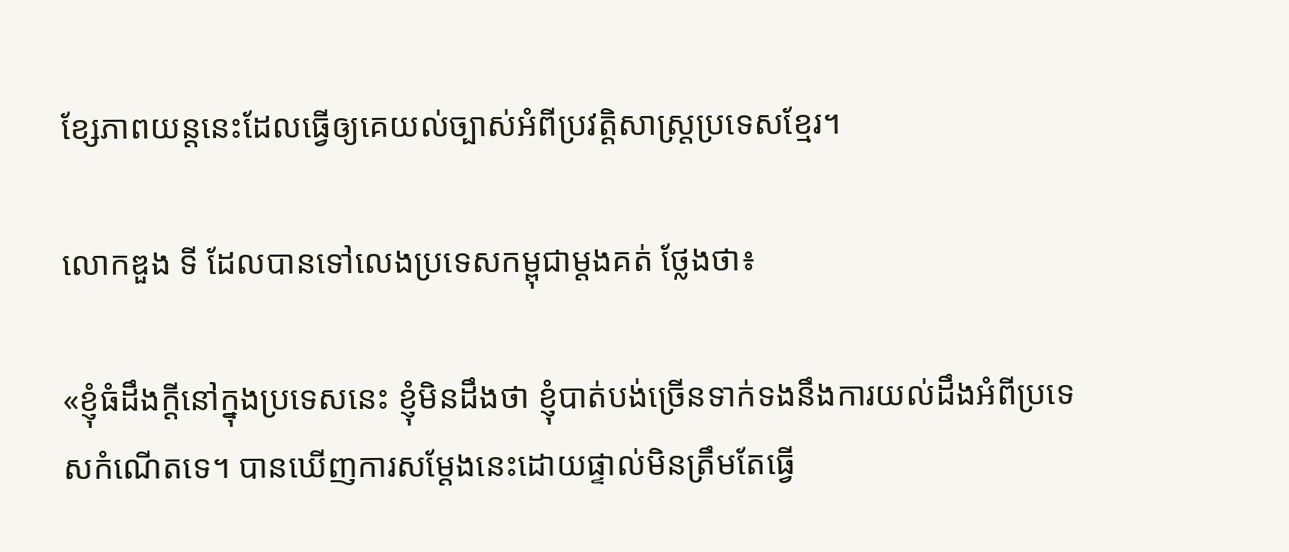ខ្សែភាពយន្តនេះដែលធ្វើឲ្យគេយល់ច្បាស់អំពីប្រវត្តិសាស្ត្រប្រទេសខ្មែរ។

លោកឌួង ទី ដែលបានទៅលេងប្រទេសកម្ពុជាម្តងគត់ ថ្លែងថា៖

«ខ្ញុំធំដឹងក្តីនៅក្នុងប្រទេសនេះ ខ្ញុំមិនដឹងថា ខ្ញុំបាត់បង់ច្រើនទាក់ទងនឹងការយល់ដឹងអំពីប្រទេសកំណើតទេ។ បានឃើញការសម្តែងនេះដោយផ្ទាល់មិនត្រឹមតែធ្វើ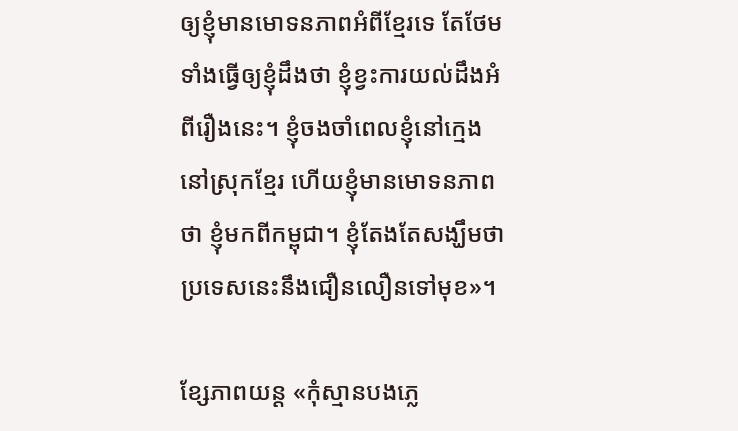ឲ្យខ្ញុំមានមោទនភាពអំពីខ្មែរទេ តែថែមទាំងធ្វើឲ្យខ្ញុំដឹងថា ខ្ញុំខ្វះការយល់ដឹងអំពីរឿងនេះ។ ខ្ញុំចងចាំពេលខ្ញុំនៅក្មេងនៅស្រុកខ្មែរ ហើយខ្ញុំមានមោទនភាពថា ខ្ញុំមកពីកម្ពុជា។ ខ្ញុំតែងតែសង្ឃឹមថា ប្រទេសនេះនឹងជឿនលឿនទៅមុខ»។

ខ្សែភាពយន្ត «កុំស្មានបងភ្លេ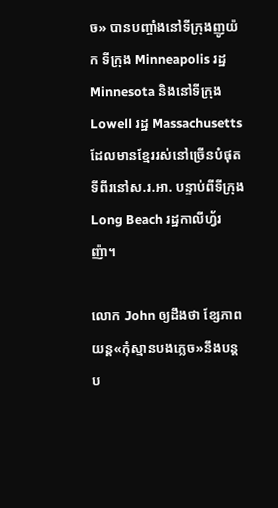ច» បានបញ្ចាំងនៅទីក្រុងញូយ៉ក ទីក្រុង Minneapolis រដ្ឋ Minnesota និងនៅទីក្រុង Lowell រដ្ឋ Massachusetts ដែលមានខ្មែររស់នៅច្រើនបំផុតទីពីរនៅស.រ.អា. បន្ទាប់ពីទីក្រុង Long Beach រដ្ឋកាលីហ្វ័រញ៉ា។

លោក John ឲ្យដឹងថា ខ្សែភាពយន្ត«កុំស្មានបងភ្លេច»នឹងបន្តប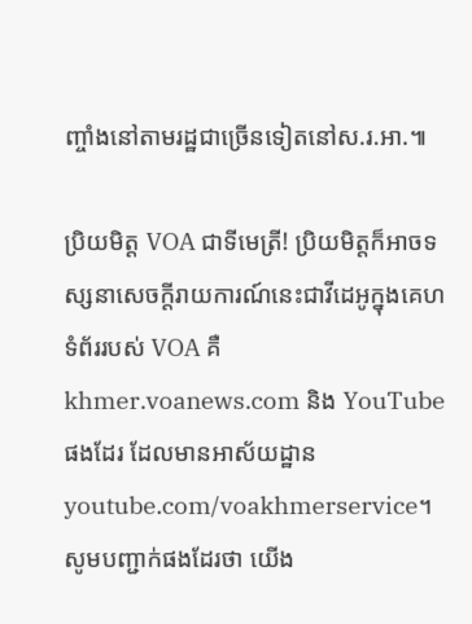ញ្ចាំងនៅតាមរដ្ឋជាច្រើនទៀតនៅស.រ.អា.៕

ប្រិយមិត្ត VOA ជាទីមេត្រី! ប្រិយមិត្តក៏អាចទស្សនាសេចក្តីរាយការណ៍នេះជាវីដេអូក្នុងគេហទំព័ររបស់ VOA គឺ khmer.voanews.com និង YouTube ផងដែរ ដែលមានអាស័យដ្ឋាន youtube.com/voakhmerservice។ សូមបញ្ជាក់ផងដែរថា យើង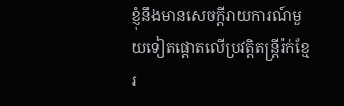ខ្ញុំនឹងមានសេចក្តីរាយការណ៍មួយទៀតផ្តោតលើប្រវត្តិតន្ត្រីរ៉ក់ខ្មែរ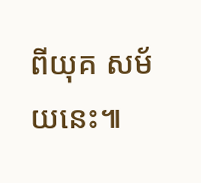ពីយុគ សម័យនេះ៕